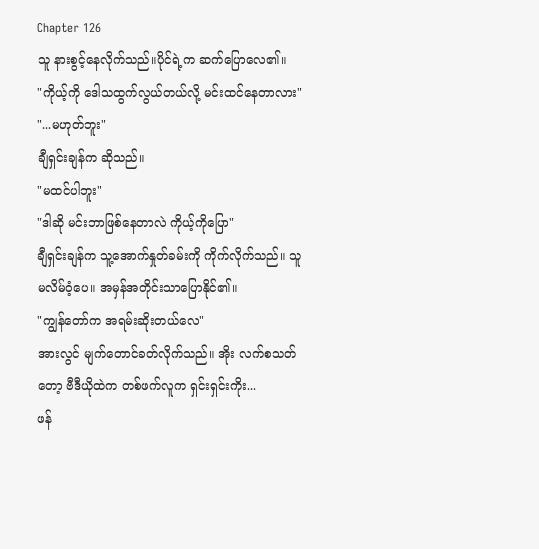Chapter 126
သူ နားစွင့်နေလိုက်သည်။ပိုင်ရဲ့က ဆက်ပြောလေ၏။
"ကိုယ့်ကို ဒေါသထွက်လွယ်တယ်လို့ မင်းထင်နေတာလား"
"...မဟုတ်ဘူး"
ချီရှင်းချန်က ဆိုသည်။
"မထင်ပါဘူး"
"ဒါဆို မင်းဘာဖြစ်နေတာလဲ ကိုယ့်ကိုပြော"
ချီရှင်းချန်က သူ့အောက်နှုတ်ခမ်းကို ကိုက်လိုက်သည်။ သူ မလိမ်ဝံ့ပေ။ အမှန်အတိုင်းသာပြောနိုင်၏။
"ကျွန်တော်က အရမ်းဆိုးတယ်လေ"
အားလွင် မျက်တောင်ခတ်လိုက်သည်။ အိုး လက်စသတ်တော့ ဗီဒီယိုထဲက တစ်ဖက်လူက ရှင်းရှင်းကိုး...
ဖန်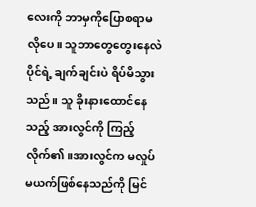လေးကို ဘာမှကိုပြောစရာမလိုပေ။ သူဘာတွေတွေးနေလဲ ပိုင်ရဲ့ ချက်ချင်းပဲ ရိပ်မိသွားသည်။ သူ ခိုးနားထောင်နေသည့် အားလွင်ကို ကြည့်လိုက်၏။အားလွင်က မလှုပ်မယက်ဖြစ်နေသည်ကို မြင်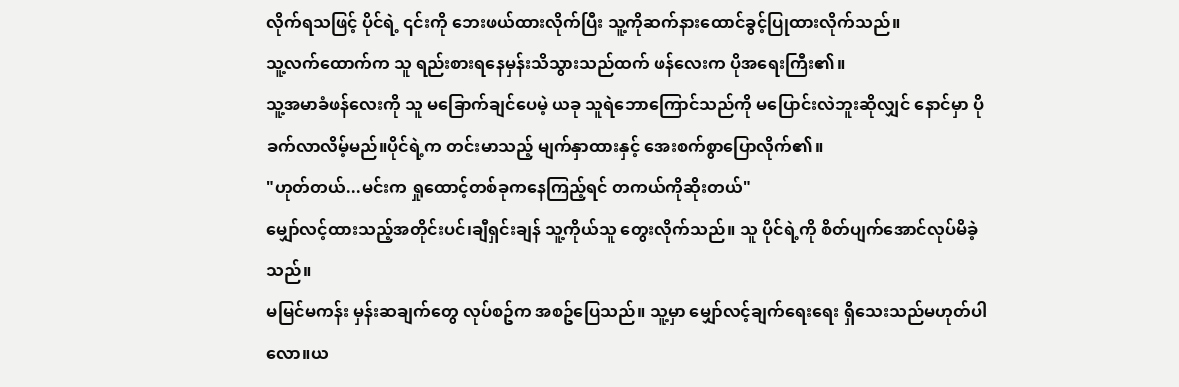လိုက်ရသဖြင့် ပိုင်ရဲ့ ၎င်းကို ဘေးဖယ်ထားလိုက်ပြီး သူ့ကိုဆက်နားထောင်ခွင့်ပြုထားလိုက်သည်။
သူ့လက်ထောက်က သူ ရည်းစားရနေမှန်းသိသွားသည်ထက် ဖန်လေးက ပိုအရေးကြီး၏။
သူ့အမာခံဖန်လေးကို သူ မခြောက်ချင်ပေမဲ့ ယခု သူရဲဘောကြောင်သည်ကို မပြောင်းလဲဘူးဆိုလျှင် နောင်မှာ ပိုခက်လာလိမ့်မည်။ပိုင်ရဲ့က တင်းမာသည့် မျက်နှာထားနှင့် အေးစက်စွာပြောလိုက်၏။
"ဟုတ်တယ်...မင်းက ရှုထောင့်တစ်ခုကနေကြည့်ရင် တကယ်ကိုဆိုးတယ်"
မျှော်လင့်ထားသည့်အတိုင်းပင်၊ချီရှင်းချန် သူ့ကိုယ်သူ တွေးလိုက်သည်။ သူ ပိုင်ရဲ့ကို စိတ်ပျက်အောင်လုပ်မိခဲ့သည်။
မမြင်မကန်း မှန်းဆချက်တွေ လုပ်စဥ်က အစဥ်ပြေသည်။ သူ့မှာ မျှော်လင့်ချက်ရေးရေး ရှိသေးသည်မဟုတ်ပါလော။ယ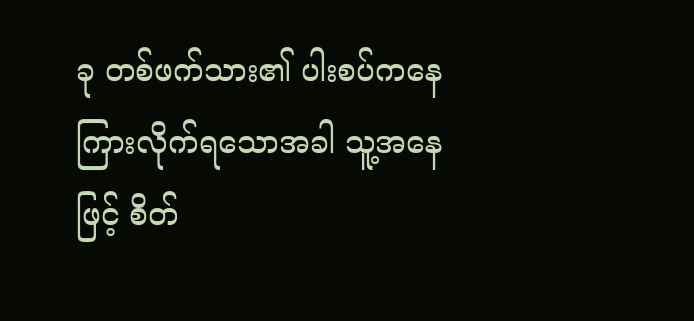ခု တစ်ဖက်သား၏ ပါးစပ်ကနေ ကြားလိုက်ရသောအခါ သူ့အနေဖြင့် စိတ်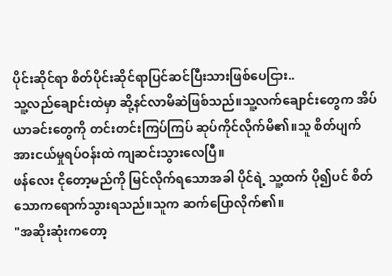ပိုင်းဆိုင်ရာ စိတ်ပိုင်းဆိုင်ရာပြင်ဆင်ပြီးသားဖြစ်ပေငြား..
သူ့လည်ချောင်းထဲမှာ ဆို့နင်လာမိဆဲဖြစ်သည်။သူ့လက်ချောင်းတွေက အိပ်ယာခင်းတွေကို တင်းတင်းကြပ်ကြပ် ဆုပ်ကိုင်လိုက်မိ၏။သူ စိတ်ပျက်အားငယ်မှုရပ်ဝန်းထဲ ကျဆင်းသွားလေပြီ။
ဖန်လေး ငိုတော့မည်ကို မြင်လိုက်ရသောအခါ ပိုင်ရဲ့ သူ့ထက် ပို၍ပင် စိတ်သောကရောက်သွားရသည်။သူက ဆက်ပြောလိုက်၏။
"အဆိုးဆုံးကတော့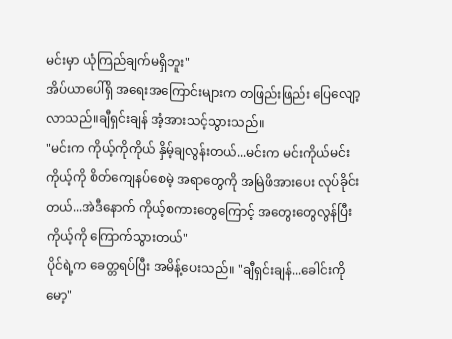မင်းမှာ ယုံကြည်ချက်မရှိဘူး"
အိပ်ယာပေါ်ရှိ အရေးအကြောင်းများက တဖြည်းဖြည်း ပြေလျော့လာသည်။ချီရှင်းချန် အံ့အားသင့်သွားသည်။
"မင်းက ကိုယ့်ကိုကိုယ် နှိမ့်ချလွန်းတယ်...မင်းက မင်းကိုယ်မင်း ကိုယ့်ကို စိတ်ကျေနပ်စေမဲ့ အရာတွေကို အမြဲဖိအားပေး လုပ်ခိုင်းတယ်...အဲဒီနောက် ကိုယ့်စကားတွေကြောင့် အတွေးတွေလွန်ပြီး ကိုယ့်ကို ကြောက်သွားတယ်"
ပိုင်ရဲ့က ခေတ္တရပ်ပြီး အမိန့်ပေးသည်။ "ချီရှင်းချန်...ခေါင်းကို မော့"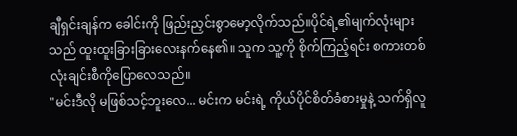ချီရှင်းချန်က ခေါင်းကို ဖြည်းညှင်းစွာမော့လိုက်သည်။ပိုင်ရဲ့၏မျက်လုံးများသည် ထူးထူးခြားခြားလေးနက်နေ၏။ သူက သူ့ကို စိုက်ကြည့်ရင်း စကားတစ်လုံးချင်းစီကိုပြောလေသည်။
"မင်းဒီလို မဖြစ်သင့်ဘူးလေ... မင်းက မင်းရဲ့ ကိုယ်ပိုင်စိတ်ခံစားမှုနဲ့ သက်ရှိလူ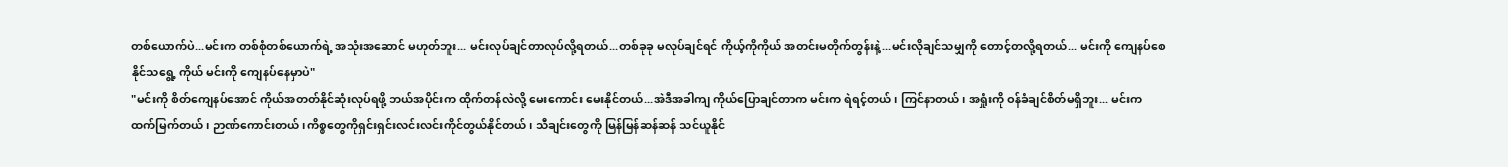တစ်ယောက်ပဲ...မင်းက တစ်စုံတစ်ယောက်ရဲ့ အသုံးအဆောင် မဟုတ်ဘူး... မင်းလုပ်ချင်တာလုပ်လို့ရတယ်...တစ်ခုခု မလုပ်ချင်ရင် ကိုယ့်ကိုကိုယ် အတင်းမတိုက်တွန်းနဲ့...မင်းလိုချင်သမျှကို တောင့်တလို့ရတယ်... မင်းကို ကျေနပ်စေနိုင်သရွေ့ ကိုယ် မင်းကို ကျေနပ်နေမှာပဲ"
"မင်းကို စိတ်ကျေနပ်အောင် ကိုယ်အတတ်နိုင်ဆုံးလုပ်ရဖို့ ဘယ်အပိုင်းက ထိုက်တန်လဲလို့ မေးကောင်း မေးနိုင်တယ်...အဲဒီအခါကျ ကိုယ်ပြောချင်တာက မင်းက ရဲရင့်တယ်၊ ကြင်နာတယ်၊ အရှုံးကို ဝန်ခံချင်စိတ်မရှိဘူး... မင်းက ထက်မြက်တယ်၊ ဉာဏ်ကောင်းတယ်၊ကိစ္စတွေကိုရှင်းရှင်းလင်းလင်းကိုင်တွယ်နိုင်တယ်၊ သီချင်းတွေကို မြန်မြန်ဆန်ဆန် သင်ယူနိုင်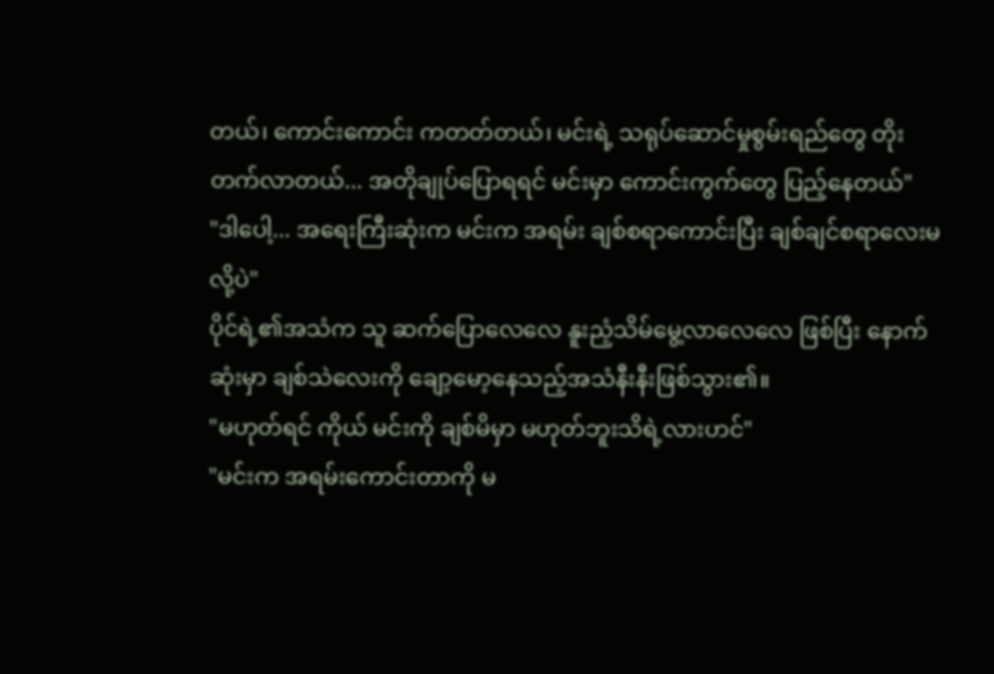တယ်၊ ကောင်းကောင်း ကတတ်တယ်၊ မင်းရဲ့ သရုပ်ဆောင်မှုစွမ်းရည်တွေ တိုးတက်လာတယ်... အတိုချုပ်ပြောရရင် မင်းမှာ ကောင်းကွက်တွေ ပြည့်နေတယ်"
"ဒါပေါ့... အရေးကြီးဆုံးက မင်းက အရမ်း ချစ်စရာကောင်းပြီး ချစ်ချင်စရာလေးမလို့ပဲ"
ပိုင်ရဲ့၏အသံက သူ ဆက်ပြောလေလေ နူးညံ့သိမ်မွေ့လာလေလေ ဖြစ်ပြီး နောက်ဆုံးမှာ ချစ်သဲလေးကို ချော့မော့နေသည့်အသံနီးနီးဖြစ်သွား၏။
"မဟုတ်ရင် ကိုယ် မင်းကို ချစ်မိမှာ မဟုတ်ဘူးသိရဲ့လားဟင်"
"မင်းက အရမ်းကောင်းတာကို မ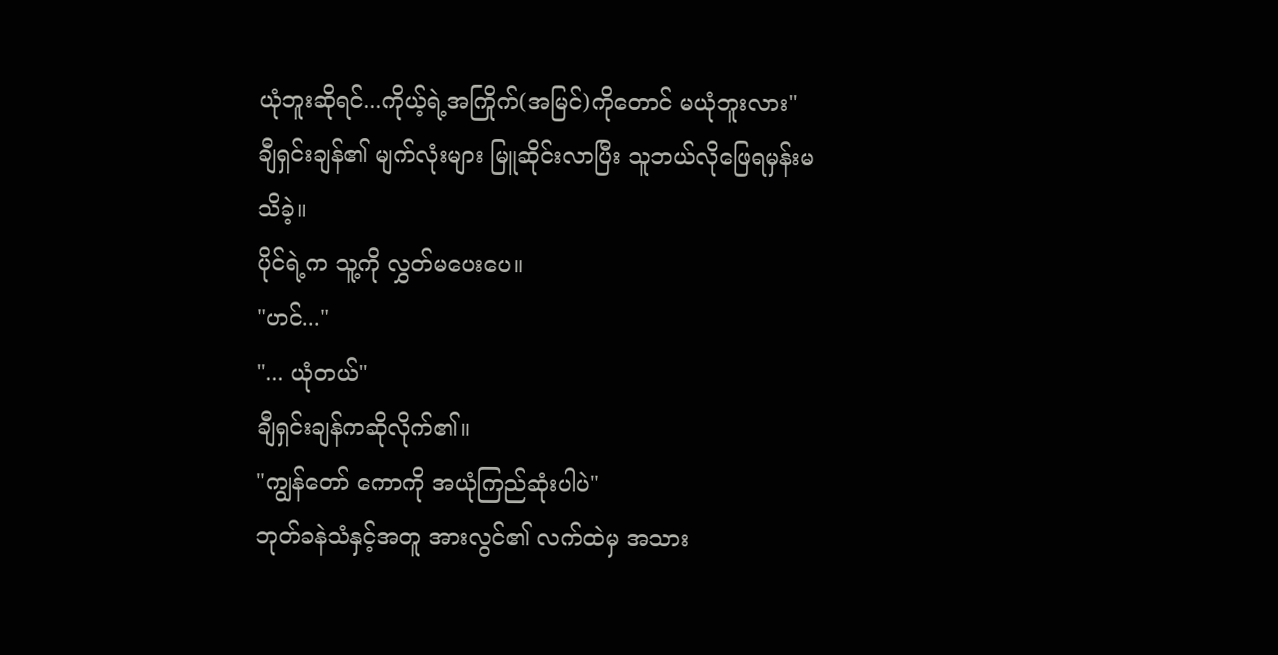ယုံဘူးဆိုရင်...ကိုယ့်ရဲ့အကြိုက်(အမြင်)ကိုတောင် မယုံဘူးလား"
ချီရှင်းချန်၏ မျက်လုံးများ မြူဆိုင်းလာပြီး သူဘယ်လိုဖြေရမှန်းမသိခဲ့။
ပိုင်ရဲ့က သူ့ကို လွှတ်မပေးပေ။
"ဟင်..."
"... ယုံတယ်"
ချီရှင်းချန်ကဆိုလိုက်၏။
"ကျွန်တော် ကောကို အယုံကြည်ဆုံးပါပဲ"
ဘုတ်ခနဲသံနှင့်အတူ အားလွင်၏ လက်ထဲမှ အသား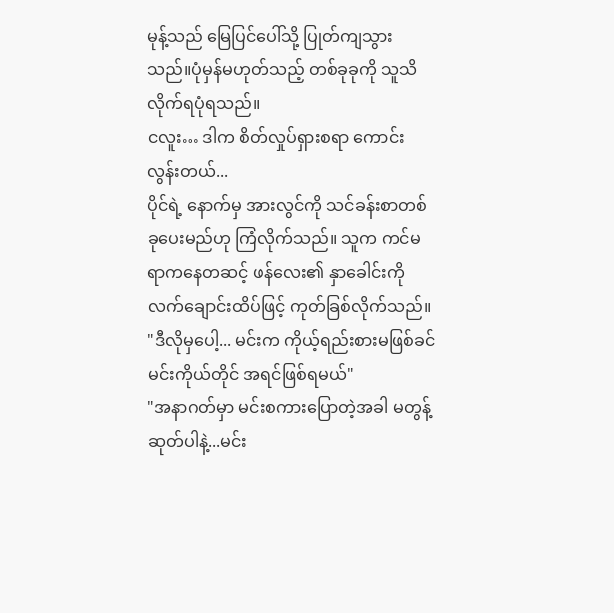မုန့်သည် မြေပြင်ပေါ်သို့ ပြုတ်ကျသွားသည်။ပုံမှန်မဟုတ်သည့် တစ်ခုခုကို သူသိလိုက်ရပုံရသည်။
ငလူး… ဒါက စိတ်လှုပ်ရှားစရာ ကောင်းလွန်းတယ်...
ပိုင်ရဲ့ နောက်မှ အားလွင်ကို သင်ခန်းစာတစ်ခုပေးမည်ဟု ကြံလိုက်သည်။ သူက ကင်မရာကနေတဆင့် ဖန်လေး၏ နှာခေါင်းကို လက်ချောင်းထိပ်ဖြင့် ကုတ်ခြစ်လိုက်သည်။
"ဒီလိုမှပေါ့... မင်းက ကိုယ့်ရည်းစားမဖြစ်ခင် မင်းကိုယ်တိုင် အရင်ဖြစ်ရမယ်"
"အနာဂတ်မှာ မင်းစကားပြောတဲ့အခါ မတွန့်ဆုတ်ပါနဲ့...မင်း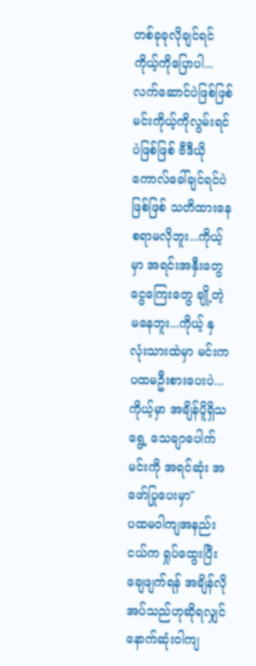တစ်ခုခုလိုချင်ရင် ကိုယ့်ကိုပြောပါ... လက်ဆောင်ပဲဖြစ်ဖြစ် မင်းကိုယ့်ကိုလွမ်းရင်ပဲဖြစ်ဖြစ် ဗီဒီယိုကောလ်ခေါ်ချင်ရင်ပဲဖြစ်ဖြစ် သတိထားနေစရာမလိုဘူး...ကိုယ့်မှာ အရင်းအနှီးတွေ ငွေကြေးတွေ ချို့တဲ့မနေဘူး...ကိုယ့် နှလုံးသားထဲမှာ မင်းက ပထမဦးစားပေးပဲ...ကိုယ့်မှာ အချိန်ပိူရှိသရွေ့ သေချာပေါက်မင်းကို အရင်ဆုံး အဖော်ပြုပေးမှာ"
ပထမဝါကျအနည်းငယ်က ရှုပ်ထွေးပြီး ချေဖျက်ရန် အချိန်လိုအပ်သည်ဟုဆိုရလျှင် နောက်ဆုံးဝါကျ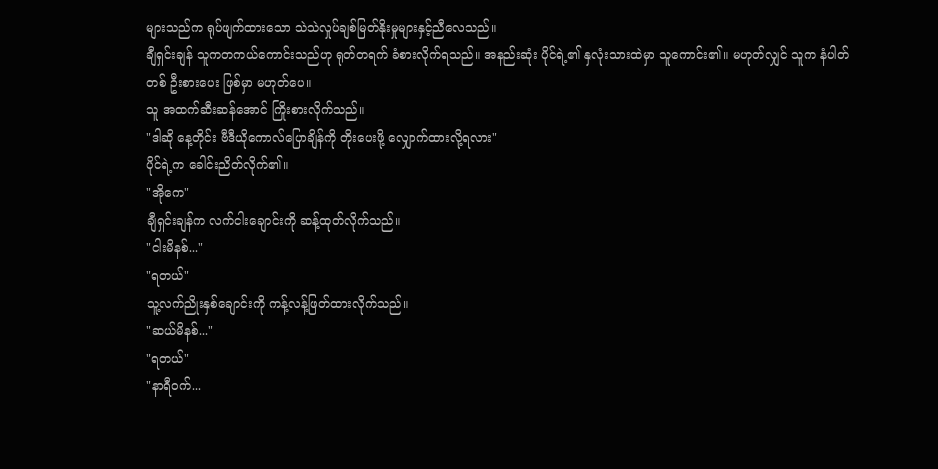များသည်က ရုပ်ဖျက်ထားသော သဲသဲလှုပ်ချစ်မြတ်နိုးမှုများနှင့်ညီလေသည်။
ချီရှင်းချန် သူကတကယ်ကောင်းသည်ဟု ရုတ်တရက် ခံစားလိုက်ရသည်။ အနည်းဆုံး ပိုင်ရဲ့၏ နှလုံးသားထဲမှာ သူကောင်း၏။ မဟုတ်လျှင် သူက နံပါတ်တစ် ဦးစားပေး ဖြစ်မှာ မဟုတ်ပေ။
သူ အထက်ဆီးဆန်အောင် ကြိုးစားလိုက်သည်။
"ဒါဆို နေ့တိုင်း ဗီဒီယိုကောလ်ပြောချိန်ကို တိုးပေးဖို့ လျှောက်ထားလို့ရလား"
ပိုင်ရဲ့က ခေါင်းညိတ်လိုက်၏။
"အိုကေ"
ချီရှင်းချန်က လက်ငါးချောင်းကို ဆန့်ထုတ်လိုက်သည်။
"ငါးမိနစ်..."
"ရတယ်"
သူ့လက်ညိုးနှစ်ချောင်းကို ကန့်လန့်ဖြတ်ထားလိုက်သည်။
"ဆယ်မိနစ်..."
"ရတယ်"
"နာရီဝက်...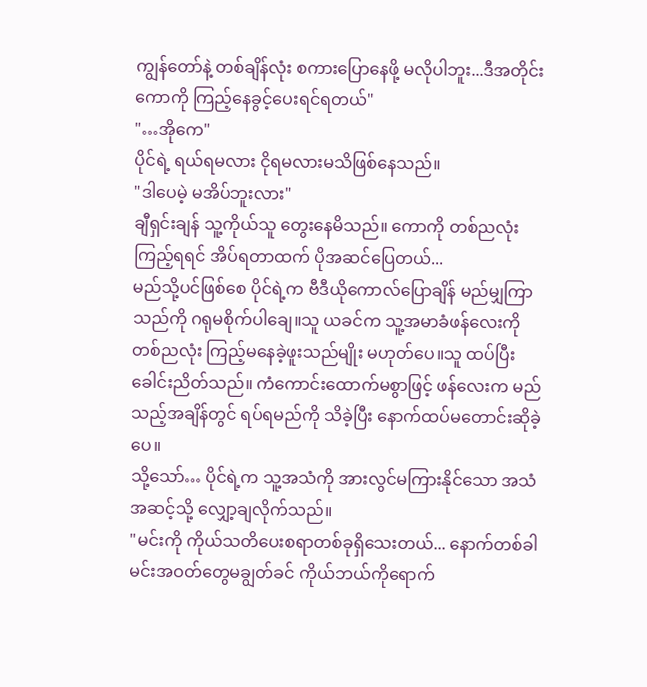ကျွန်တော်နဲ့ တစ်ချိန်လုံး စကားပြောနေဖို့ မလိုပါဘူး...ဒီအတိုင်း ကောကို ကြည့်နေခွင့်ပေးရင်ရတယ်"
"…အိုကေ"
ပိုင်ရဲ့ ရယ်ရမလား ငိုရမလားမသိဖြစ်နေသည်။
"ဒါပေမဲ့ မအိပ်ဘူးလား"
ချီရှင်းချန် သူ့ကိုယ်သူ တွေးနေမိသည်။ ကောကို တစ်ညလုံးကြည့်ရရင် အိပ်ရတာထက် ပိုအဆင်ပြေတယ်...
မည်သို့ပင်ဖြစ်စေ ပိုင်ရဲ့က ဗီဒီယိုကောလ်ပြောချိန် မည်မျှကြာသည်ကို ဂရုမစိုက်ပါချေ။သူ ယခင်က သူ့အမာခံဖန်လေးကို တစ်ညလုံး ကြည့်မနေခဲ့ဖူးသည်မျိုး မဟုတ်ပေ။သူ ထပ်ပြီး ခေါင်းညိတ်သည်။ ကံကောင်းထောက်မစွာဖြင့် ဖန်လေးက မည်သည့်အချိန်တွင် ရပ်ရမည်ကို သိခဲ့ပြီး နောက်ထပ်မတောင်းဆိုခဲ့ပေ။
သို့သော်… ပိုင်ရဲ့က သူ့အသံကို အားလွင်မကြားနိုင်သော အသံအဆင့်သို့ လျှော့ချလိုက်သည်။
"မင်းကို ကိုယ်သတိပေးစရာတစ်ခုရှိသေးတယ်... နောက်တစ်ခါ မင်းအဝတ်တွေမချွတ်ခင် ကိုယ်ဘယ်ကိုရောက်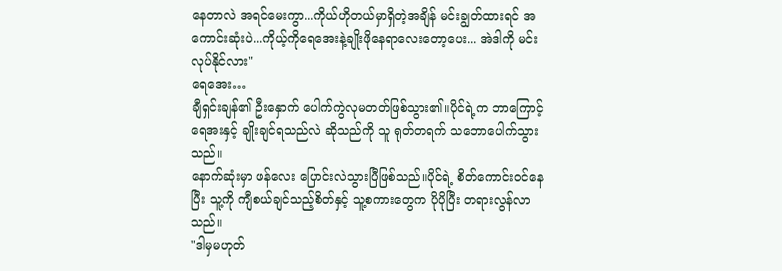နေတာလဲ အရင်မေးကွာ...ကိုယ်ဟိုတယ်မှာရှိတဲ့အချိန် မင်းချွတ်ထားရင် အကောင်းဆုံးပဲ...ကိုယ့်ကိုရေအေးနဲ့ချိုးဖိုနေရာလေးတော့ပေး... အဲဒါကို မင်းလုပ်နိုင်လား"
ရေအေး…
ချီရှင်းချန်၏ ဦးနှောက် ပေါက်ကွဲလုမတတ်ဖြစ်သွား၏။ပိုင်ရဲ့က ဘာကြောင့် ရေအးနှင့် ချိုးချင်ရသည်လဲ ဆိုသည်ကို သူ ရုတ်တရက် သဘောပေါက်သွားသည်။
နောက်ဆုံးမှာ ဖန်လေး ပြောင်းလဲသွားပြီဖြစ်သည်။ပိုင်ရဲ့ စိတ်ကောင်းဝင်နေပြီး သူ့ကို ကျီစယ်ချင်သည့်စိတ်နှင့် သူ့စကားတွေက ပိုပိုပြီး တရားလွန်လာသည်။
"ဒါမှမဟုတ်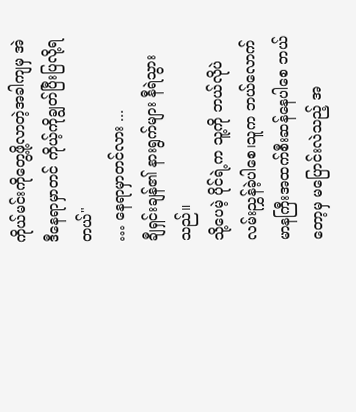ကိုယ်မင်းကိုတွေ့ဖို့လာတဲ့အခါကျမှ အဲဒီနေရာမှာတင် ကိုယ့်ကိုချွတ်ပြီးပြလို့ရတယ်"
… နေရာမှာတင်လား ...
ချီရှင်းချန်၏ နားရွက်များ နီရဲသွားသည်။
သို့ပေမဲ့ ပိုင်ရဲ့က သူ့ကို ဘယ်လိုပဲ လမ်းညွှန်ခဲ့ပါစေ၊သူက ဘယ်လောက်မာနကြီးအထက်စီးဆန်နေပါစေ ဘယ်တော့မှ မပြောင်းလဲသည့် အ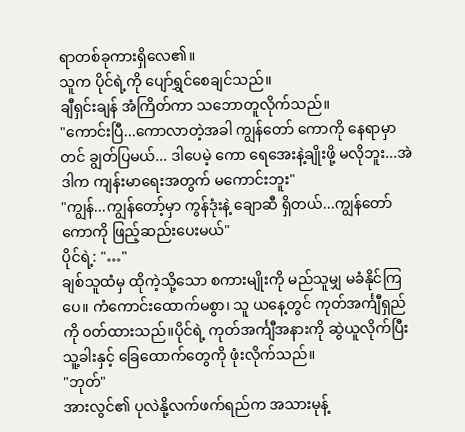ရာတစ်ခုကားရှိလေ၏။
သူက ပိုင်ရဲ့ကို ပျော်ရွှင်စေချင်သည်။
ချီရှင်းချန် အံကြိတ်ကာ သဘောတူလိုက်သည်။
"ကောင်းပြီ...ကောလာတဲ့အခါ ကျွန်တော် ကောကို နေရာမှာတင် ချွတ်ပြမယ်... ဒါပေမဲ့ ကော ရေအေးနဲ့ချိုးဖို့ မလိုဘူး...အဲဒါက ကျန်းမာရေးအတွက် မကောင်းဘူး"
"ကျွန်...ကျွန်တော့်မှာ ကွန်ဒုံးနဲ့ ချောဆီ ရှိတယ်...ကျွန်တော် ကောကို ဖြည့်ဆည်းပေးမယ်"
ပိုင်ရဲ့: "…"
ချစ်သူထံမှ ထိုကဲ့သို့သော စကားမျိုးကို မည်သူမျှ မခံနိုင်ကြပေ။ ကံကောင်းထောက်မစွာ၊ သူ ယနေ့တွင် ကုတ်အင်္ကျီရှည်ကို ၀တ်ထားသည်။ပိုင်ရဲ့ ကုတ်အင်္ကျီအနားကို ဆွဲယူလိုက်ပြီး သူ့ခါးနှင့် ခြေထောက်တွေကို ဖုံးလိုက်သည်။
"ဘုတ်"
အားလွင်၏ ပုလဲနို့လက်ဖက်ရည်က အသားမုန့်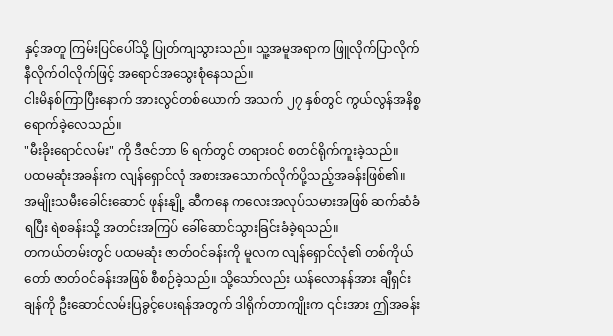နှင့်အတူ ကြမ်းပြင်ပေါ်သို့ ပြုတ်ကျသွားသည်။ သူ့အမူအရာက ဖြူလိုက်ပြာလိုက်နီလိုက်ဝါလိုက်ဖြင့် အရောင်အသွေးစုံနေသည်။
ငါးမိနစ်ကြာပြီးနောက် အားလွင်တစ်ယောက် အသက် ၂၇ နှစ်တွင် ကွယ်လွန်အနိစ္စရောက်ခဲ့လေသည်။
"မီးခိုးရောင်လမ်း" ကို ဒီဇင်ဘာ ၆ ရက်တွင် တရားဝင် စတင်ရိုက်ကူးခဲ့သည်။
ပထမဆုံးအခန်းက လျန်ရှောင်လုံ အစားအသောက်လိုက်ပို့သည့်အခန်းဖြစ်၏။ အမျိုးသမီးခေါင်းဆောင် ဖုန်းနျို့ ဆီကနေ ကလေးအလုပ်သမားအဖြစ် ဆက်ဆံခံရပြီး ရဲစခန်းသို့ အတင်းအကြပ် ခေါ်ဆောင်သွားခြင်းခံခဲ့ရသည်။
တကယ်တမ်းတွင် ပထမဆုံး ဇာတ်ဝင်ခန်းကို မူလက လျန်ရှောင်လုံ၏ တစ်ကိုယ်တော် ဇာတ်ဝင်ခန်းအဖြစ် စီစဉ်ခဲ့သည်။ သို့သော်လည်း ယန်လောနန်အား ချီရှင်းချန်ကို ဦးဆောင်လမ်းပြခွင့်ပေးရန်အတွက် ဒါရိုက်တာကျိုးက ၎င်းအား ဤအခန်း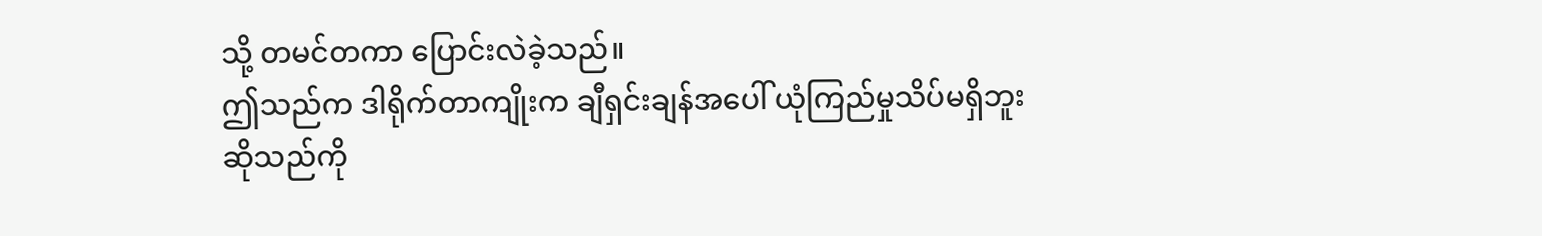သို့ တမင်တကာ ပြောင်းလဲခဲ့သည်။
ဤသည်က ဒါရိုက်တာကျိုးက ချီရှင်းချန်အပေါ် ယုံကြည်မှုသိပ်မရှိဘူးဆိုသည်ကို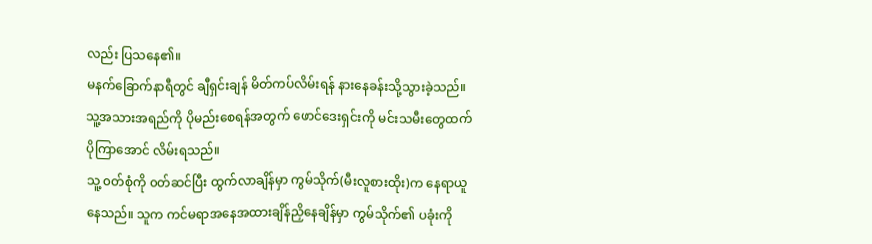လည်း ပြသနေ၏။
မနက်ခြောက်နာရီတွင် ချီရှင်းချန် မိတ်ကပ်လိမ်းရန် နားနေခန်းသို့သွားခဲ့သည်။ သူ့အသားအရည်ကို ပိုမည်းစေရန်အတွက် ဖောင်ဒေးရှင်းကို မင်းသမီးတွေထက် ပိုကြာအောင် လိမ်းရသည်။
သူ့ ၀တ်စုံကို ၀တ်ဆင်ပြီး ထွက်လာချိန်မှာ ကွမ်သိုက်(မီးလူစားထိုး)က နေရာယူနေသည်။ သူက ကင်မရာအနေအထားချိန်ညှိနေချိန်မှာ ကွမ်သိုက်၏ ပခုံးကို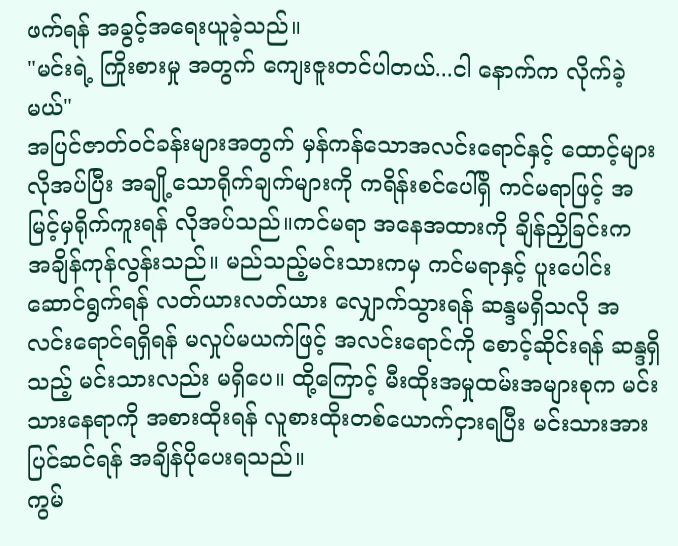ဖက်ရန် အခွင့်အရေးယူခဲ့သည်။
"မင်းရဲ့ ကြိုးစားမှု အတွက် ကျေးဇူးတင်ပါတယ်...ငါ နောက်က လိုက်ခဲ့မယ်"
အပြင်ဇာတ်ဝင်ခန်းများအတွက် မှန်ကန်သောအလင်းရောင်နှင့် ထောင့်များလိုအပ်ပြီး အချို့သောရိုက်ချက်များကို ကရိန်းစင်ပေါ်ရှိ ကင်မရာဖြင့် အမြင့်မှရိုက်ကူးရန် လိုအပ်သည်။ကင်မရာ အနေအထားကို ချိန်ညှိခြင်းက အချိန်ကုန်လွန်းသည်။ မည်သည့်မင်းသားကမှ ကင်မရာနှင့် ပူးပေါင်းဆောင်ရွက်ရန် လတ်ယားလတ်ယား လျှောက်သွားရန် ဆန္ဒမရှိသလို အလင်းရောင်ရရှိရန် မလှုပ်မယက်ဖြင့် အလင်းရောင်ကို စောင့်ဆိုင်းရန် ဆန္ဒရှိသည့် မင်းသားလည်း မရှိပေ။ ထို့ကြောင့် မီးထိုးအမှုထမ်းအများစုက မင်းသားနေရာကို အစားထိုးရန် လူစားထိုးတစ်ယောက်ငှားရပြီး မင်းသားအား ပြင်ဆင်ရန် အချိန်ပိုပေးရသည်။
ကွမ်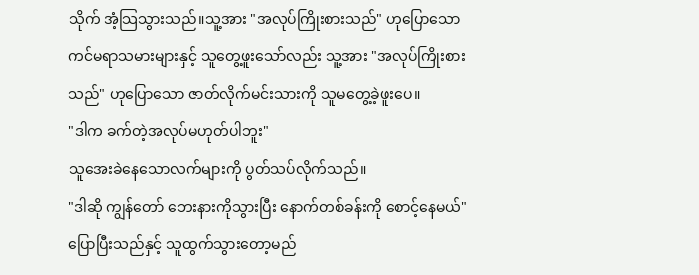သိုက် အံ့သြသွားသည်။သူ့အား "အလုပ်ကြိုးစားသည်" ဟုပြောသော ကင်မရာသမားများနှင့် သူတွေ့ဖူးသော်လည်း သူ့အား "အလုပ်ကြိုးစားသည်" ဟုပြောသော ဇာတ်လိုက်မင်းသားကို သူမတွေ့ခဲ့ဖူးပေ။
"ဒါက ခက်တဲ့အလုပ်မဟုတ်ပါဘူး"
သူအေးခဲနေသောလက်များကို ပွတ်သပ်လိုက်သည်။
"ဒါဆို ကျွန်တော် ဘေးနားကိုသွားပြီး နောက်တစ်ခန်းကို စောင့်နေမယ်"
ပြောပြီးသည်နှင့် သူထွက်သွားတော့မည်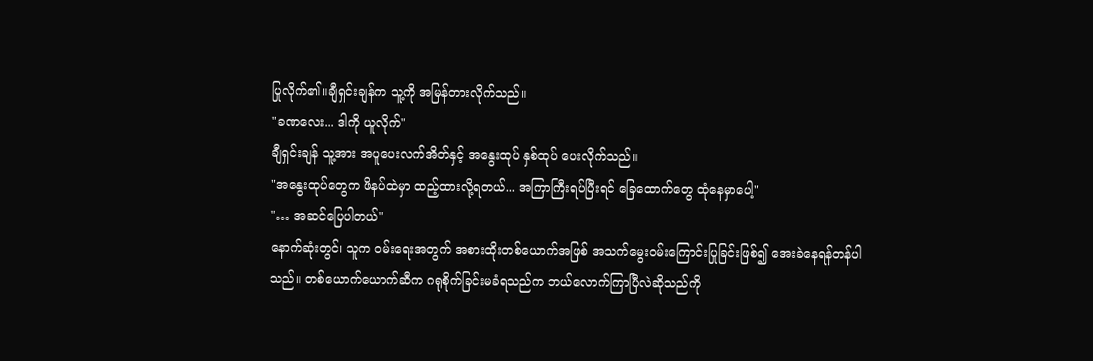ပြုလိုက်၏။ချီရှင်းချန်က သူ့ကို အမြန်တားလိုက်သည်။
"ခဏလေး... ဒါကို ယူလိုက်"
ချီရှင်းချန် သူ့အား အပူပေးလက်အိတ်နှင့် အနွေးထုပ် နှစ်ထုပ် ပေးလိုက်သည်။
"အနွေးထုပ်တွေက ဖိနပ်ထဲမှာ ထည့်ထားလို့ရတယ်... အကြာကြီးရပ်ပြီးရင် ခြေထောက်တွေ ထုံနေမှာပေါ့"
"… အဆင်ပြေပါတယ်"
နောက်ဆုံးတွင်၊ သူက ဝမ်းရေးအတွက် အစားထိုးတစ်ယောက်အဖြစ် အသက်မွေးဝမ်းကြောင်းပြုခြင်းဖြစ်၍ အေးခဲနေရန်တန်ပါသည်။ တစ်ယောက်ယောက်ဆီက ဂရုစိုက်ခြင်းမခံရသည်က ဘယ်လောက်ကြာပြီလဲဆိုသည်ကို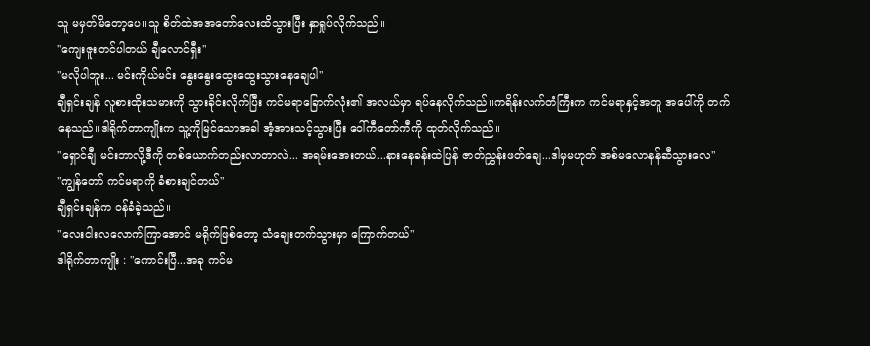သူ မမှတ်မိတော့ပေ။သူ စိတ်ထဲအအတော်လေးထိသွားပြီး နှာရှုပ်လိုက်သည်။
"ကျေးဇူးတင်ပါတယ် ချီလောင်ရှီး"
"မလိုပါဘူး... မင်းကိုယ်မင်း နွေးနွေးထွေးထွေးသွားနေချေပါ"
ချီရှင်းချန် လူစားထိုးသမားကို သွားခိုင်းလိုက်ပြီး ကင်မရာခြောက်လုံး၏ အလယ်မှာ ရပ်နေလိုက်သည်။ကရိန်းလက်တံကြီးက ကင်မရာနှင့်အတူ အပေါ်ကို တက်နေသည်။ဒါရိုက်တာကျိုးက သူ့ကိုမြင်သောအခါ အံ့အားသင့်သွားပြီး ဝေါ်ကီတော်ကီကို ထုတ်လိုက်သည်။
"ရှောင်ချီ မင်းဘာလို့ဒီကို တစ်ယောက်တည်းလာတာလဲ... အရမ်းအေးတယ်...နားနေခန်းထဲပြန် ဇာတ်ညွှန်းဖတ်ချေ...ဒါမှမဟုတ် အစ်မလောနန်ဆီသွားလေ"
"ကျွန်တော် ကင်မရာကို ခံစားချင်တယ်"
ချီရှင်းချန်က ဝန်ခံခဲ့သည်။
"လေးငါးလလောက်ကြာအောင် မရိုက်ဖြစ်တော့ သံချေးတက်သွားမှာ ကြောက်တယ်"
ဒါရိုက်တာကျိုး : "ကောင်းပြီ...အခု ကင်မ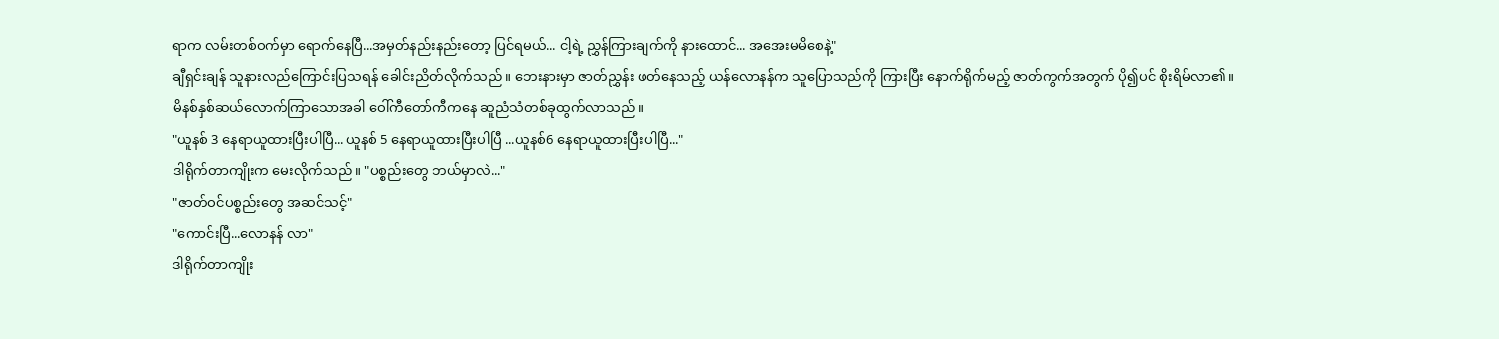ရာက လမ်းတစ်ဝက်မှာ ရောက်နေပြီ...အမှတ်နည်းနည်းတော့ ပြင်ရမယ်... ငါ့ရဲ့ ညွှန်ကြားချက်ကို နားထောင်... အအေးမမိစေနဲ့"
ချီရှင်းချန် သူနားလည်ကြောင်းပြသရန် ခေါင်းညိတ်လိုက်သည်။ ဘေးနားမှာ ဇာတ်ညွှန်း ဖတ်နေသည့် ယန်လောနန်က သူပြောသည်ကို ကြားပြီး နောက်ရိုက်မည့် ဇာတ်ကွက်အတွက် ပို၍ပင် စိုးရိမ်လာ၏။
မိနစ်နှစ်ဆယ်လောက်ကြာသောအခါ ဝေါ်ကီတော်ကီကနေ ဆူညံသံတစ်ခုထွက်လာသည်။
"ယူနစ် 3 နေရာယူထားပြီးပါပြီ... ယူနစ် 5 နေရာယူထားပြီးပါပြီ ...ယူနစ်6 နေရာယူထားပြီးပါပြီ..."
ဒါရိုက်တာကျိုးက မေးလိုက်သည်။ "ပစ္စည်းတွေ ဘယ်မှာလဲ..."
"ဇာတ်ဝင်ပစ္စည်းတွေ အဆင်သင့်"
"ကောင်းပြီ...လောနန် လာ"
ဒါရိုက်တာကျိုး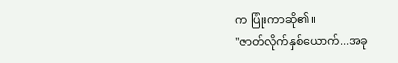က ပြုံးကာဆို၏။
"ဇာတ်လိုက်နှစ်ယောက်...အခု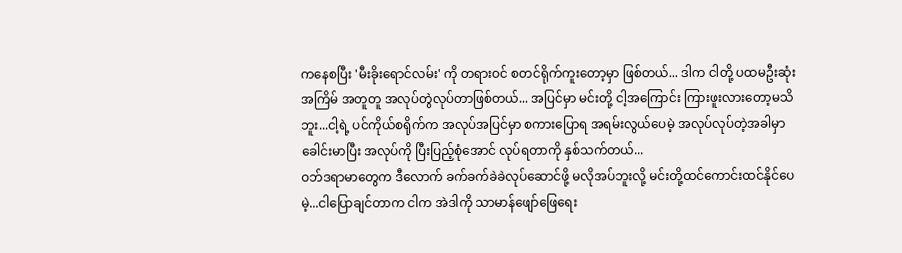ကနေစပြီး 'မီးခိုးရောင်လမ်း' ကို တရားဝင် စတင်ရိုက်ကူးတော့မှာ ဖြစ်တယ်... ဒါက ငါတို့ ပထမဦးဆုံး အကြိမ် အတူတူ အလုပ်တွဲလုပ်တာဖြစ်တယ်... အပြင်မှာ မင်းတို့ ငါ့အကြောင်း ကြားဖူးလားတော့မသိဘူး...ငါ့ရဲ့ ပင်ကိုယ်စရိုက်က အလုပ်အပြင်မှာ စကားပြောရ အရမ်းလွယ်ပေမဲ့ အလုပ်လုပ်တဲ့အခါမှာ ခေါင်းမာပြီး အလုပ်ကို ပြီးပြည့်စုံအောင် လုပ်ရတာကို နှစ်သက်တယ်...
ဝဘ်ဒရာမာတွေက ဒီလောက် ခက်ခက်ခဲခဲလုပ်ဆောင်ဖို့ မလိုအပ်ဘူးလို့ မင်းတို့ထင်ကောင်းထင်နိုင်ပေမဲ့...ငါပြောချင်တာက ငါက အဲဒါကို သာမာန်ဖျော်ဖြေရေး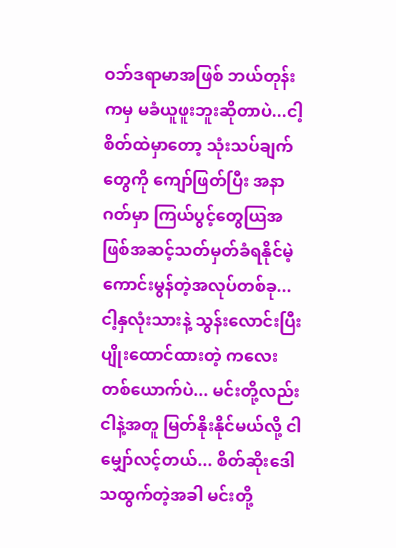ဝဘ်ဒရာမာအဖြစ် ဘယ်တုန်းကမှ မခံယူဖူးဘူးဆိုတာပဲ...ငါ့စိတ်ထဲမှာတော့ သုံးသပ်ချက်တွေကို ကျော်ဖြတ်ပြီး အနာဂတ်မှာ ကြယ်ပွင့်တွေယြအဖြစ်အဆင့်သတ်မှတ်ခံရနိုင်မဲ့ ကောင်းမွန်တဲ့အလုပ်တစ်ခု...ငါ့နှလုံးသားနဲ့ သွန်းလောင်းပြီးပျိုးထောင်ထားတဲ့ ကလေးတစ်ယောက်ပဲ... မင်းတို့လည်း ငါနဲ့အတူ မြတ်နိုးနိုင်မယ်လို့ ငါမျှော်လင့်တယ်... စိတ်ဆိုးဒေါသထွက်တဲ့အခါ မင်းတို့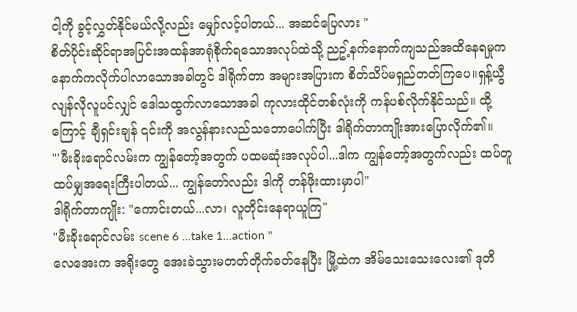ငါ့ကို ခွင့်လွှတ်နိုင်မယ်လို့လည်း မျှော်လင့်ပါတယ်... အဆင်ပြေလား "
စိတ်ပိုင်းဆိုင်ရာအပြင်းအထန်အာရုံစိုက်ရသောအလုပ်ထဲသို့ ညဥ့်နက်နောက်ကျသည်အထိနေရမှုက နောက်ကလိုက်ပါလာသောအခါတွင် ဒါရိုက်တာ အများအပြားက စိတ်သိပ်မရှည်တတ်ကြပေ။ရှန့်ယွီလျန်လိုလူပင်လျှင် ဒေါသထွက်လာသောအခါ ကုလားထိုင်တစ်လုံးကို ကန်ပစ်လိုက်နိုင်သည်။ ထို့ကြောင့် ချီရှင်းချန် ၎င်းကို အလွန်နားလည်သဘောပေါက်ပြီး ဒါရိုက်တာကျိုးအားပြောလိုက်၏။
"'မီးခိုးရောင်လမ်းက ကျွန်တော့်အတွက် ပထမဆုံးအလုပ်ပါ...ဒါက ကျွန်တော့်အတွက်လည်း ထပ်တူထပ်မျှအရေးကြီးပါတယ်... ကျွန်တော်လည်း ဒါကို တန်ဖိုးထားမှာပါ"
ဒါရိုက်တာကျိုး: "ကောင်းတယ်...လာ၊ လူတိုင်းနေရာယူကြ"
"မီးခိုးရောင်လမ်း scene 6 ...take 1...action "
လေအေးက အရိုးတွေ အေးခဲသွားမတတ်တိုက်ခတ်နေပြီး မြို့ထဲက အိမ်သေးသေးလေး၏ ဒုတိ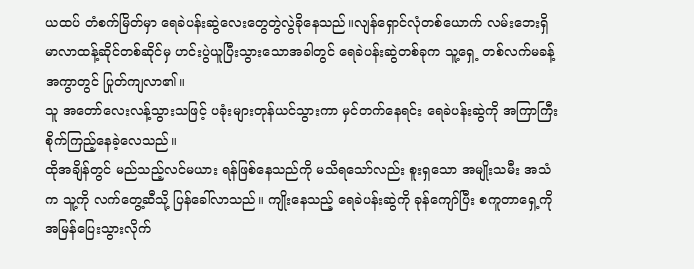ယထပ် တံစက်မြိတ်မှာ ရေခဲပန်းဆွဲလေးတွေတွဲလွဲခိုနေသည်။လျန်ရှောင်လုံတစ်ယောက် လမ်းဘေးရှိ မာလာထန့်ဆိုင်တစ်ဆိုင်မှ ဟင်းပွဲယူပြီးသွားသောအခါတွင် ရေခဲပန်းဆွဲတစ်ခုက သူ့ရှေ့ တစ်လက်မခန့် အကွာတွင် ပြုတ်ကျလာ၏။
သူ အတော်လေးလန့်သွားသဖြင့် ပခုံးများတုန်ယင်သွားကာ မှင်တက်နေရင်း ရေခဲပန်းဆွဲကို အကြာကြီး စိုက်ကြည့်နေခဲ့လေသည်။
ထိုအချိန်တွင် မည်သည့်လင်မယား ရန်ဖြစ်နေသည်ကို မသိရသော်လည်း စူးရှသော အမျိုးသမီး အသံက သူ့ကို လက်တွေ့ဆီသို့ ပြန်ခေါ်လာသည်။ ကျိုးနေသည့် ရေခဲပန်းဆွဲကို ခုန်ကျော်ပြီး စကူတာရှေ့ကို အမြန်ပြေးသွားလိုက်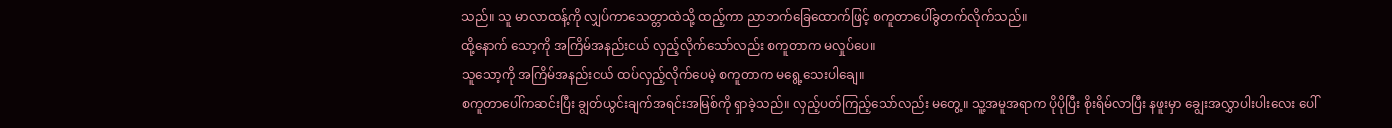သည်။ သူ မာလာထန့်ကို လျှပ်ကာသေတ္တာထဲသို့ ထည့်ကာ ညာဘက်ခြေထောက်ဖြင့် စကူတာပေါ်ခွတက်လိုက်သည်။
ထို့နောက် သော့ကို အကြိမ်အနည်းငယ် လှည့်လိုက်သော်လည်း စကူတာက မလှုပ်ပေ။
သူသော့ကို အကြိမ်အနည်းငယ် ထပ်လှည့်လိုက်ပေမဲ့ စကူတာက မရွေ့သေးပါချေ။
စကူတာပေါ်ကဆင်းပြီး ချွတ်ယွင်းချက်အရင်းအမြစ်ကို ရှာခဲ့သည်။ လှည့်ပတ်ကြည့်သော်လည်း မတွေ့။ သူ့အမူအရာက ပိုပိုပြီး စိုးရိမ်လာပြီး နဖူးမှာ ချွေးအလွှာပါးပါးလေး ပေါ်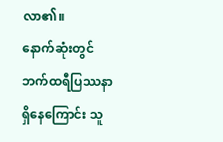လာ၏။
နောက်ဆုံးတွင် ဘက်ထရီပြဿနာရှိနေကြောင်း သူ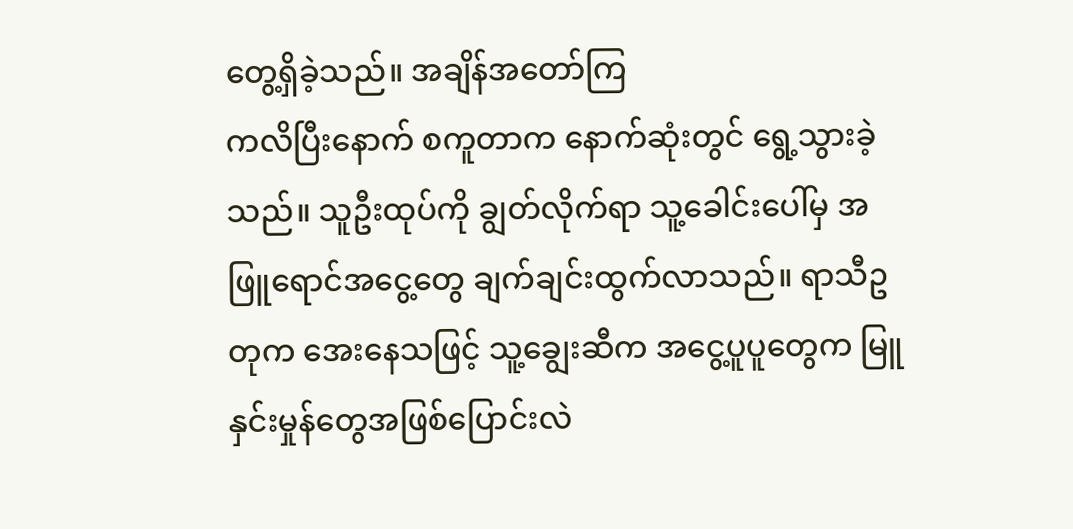တွေ့ရှိခဲ့သည်။ အချိန်အတော်ကြ
ကလိပြီးနောက် စကူတာက နောက်ဆုံးတွင် ရွေ့သွားခဲ့သည်။ သူဦးထုပ်ကို ချွတ်လိုက်ရာ သူ့ခေါင်းပေါ်မှ အဖြူရောင်အငွေ့တွေ ချက်ချင်းထွက်လာသည်။ ရာသီဥတုက အေးနေသဖြင့် သူ့ချွေးဆီက အငွေ့ပူပူတွေက မြူနှင်းမှုန်တွေအဖြစ်ပြောင်းလဲ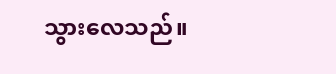သွားလေသည်။